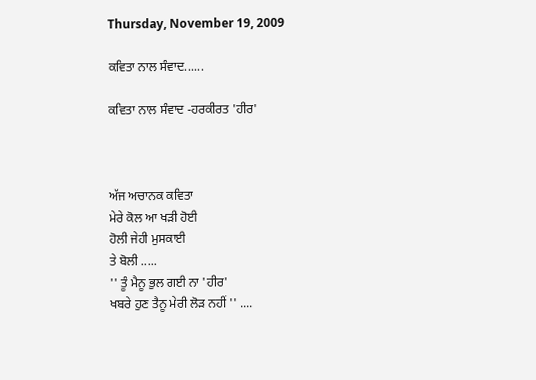Thursday, November 19, 2009

ਕਵਿਤਾ ਨਾਲ ਸੰਵਾਦ......

ਕਵਿਤਾ ਨਾਲ ਸੰਵਾਦ -ਹਰਕੀਰਤ 'ਹੀਰ'



ਅੱਜ ਅਚਾਨਕ ਕਵਿਤਾ
ਮੇਰੇ ਕੋਲ ਆ ਖਡ਼ੀ ਹੋਈ
ਹੋਲੀ ਜੇਹੀ ਮੁਸਕਾਈ
ਤੇ ਬੋਲੀ .....
'' ਤੂੰ ਮੈਨੂ ਭੁਲ ਗਈ ਨਾ 'ਹੀਰ'
ਖਬਰੇ ਹੁਣ ਤੈਨੂ ਮੇਰੀ ਲੋਡ਼ ਨਹੀਂ '' ....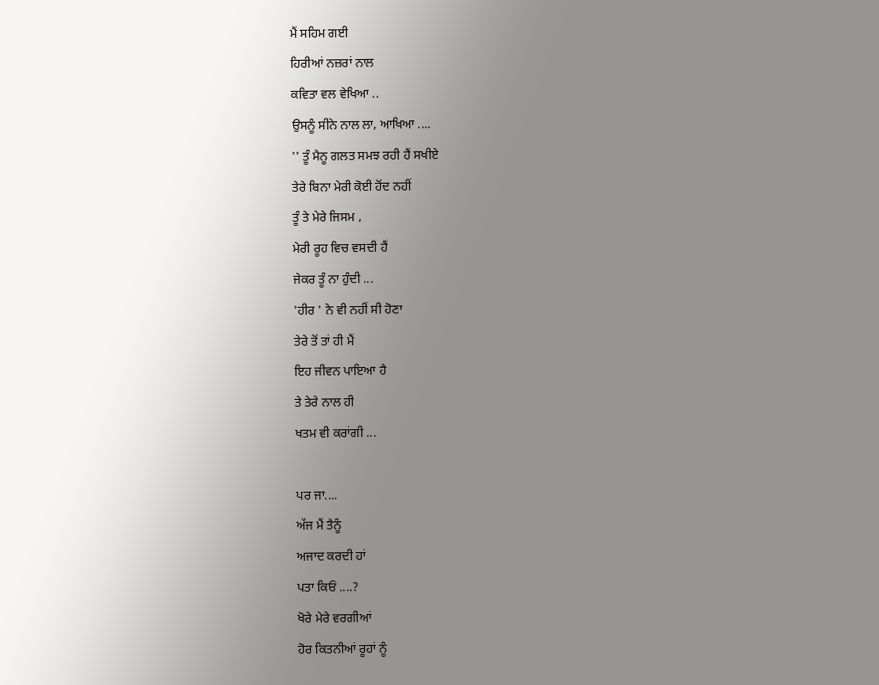ਮੈਂ ਸਹਿਮ ਗਈ
ਹਿਰੀਆਂ ਨਜ਼ਰਾਂ ਨਾਲ
ਕਵਿਤਾ ਵਲ ਵੇਖਿਆ ..
ਉਸਨੂੰ ਸੀਨੇ ਨਾਲ ਲਾ, ਆਖਿਆ ....
'' ਤੂੰ ਮੈਨੂ ਗਲਤ ਸਮਝ ਰਹੀ ਹੈਂ ਸਖੀਏ
ਤੇਰੇ ਬਿਨਾ ਮੇਰੀ ਕੋਈ ਹੋਂਦ ਨਹੀਂ
ਤੂੰ ਤੇ ਮੇਰੇ ਜਿਸਮ ,
ਮੇਰੀ ਰੂਹ ਵਿਚ ਵਸਦੀ ਹੈਂ
ਜੇਕਰ ਤੂੰ ਨਾ ਹੁੰਦੀ ...
'ਹੀਰ ' ਨੇ ਵੀ ਨਹੀਂ ਸੀ ਹੋਣਾ
ਤੇਰੇ ਤੋਂ ਤਾਂ ਹੀ ਮੈਂ
ਇਹ ਜੀਵਨ ਪਾਇਆ ਹੈ
ਤੇ ਤੇਰੇ ਨਾਲ ਹੀ
ਖਤਮ ਵੀ ਕਰਾਂਗੀ ...

ਪਰ ਜਾ....
ਅੱਜ ਮੈਂ ਤੈਨੂੰ
ਅਜਾਦ ਕਰਦੀ ਹਾਂ
ਪਤਾ ਕਿਓਂ ....?
ਖੋਰੇ ਮੇਰੇ ਵਰਗੀਆਂ
ਹੋਰ ਕਿਤਨੀਆਂ ਰੂਹਾਂ ਨੂੰ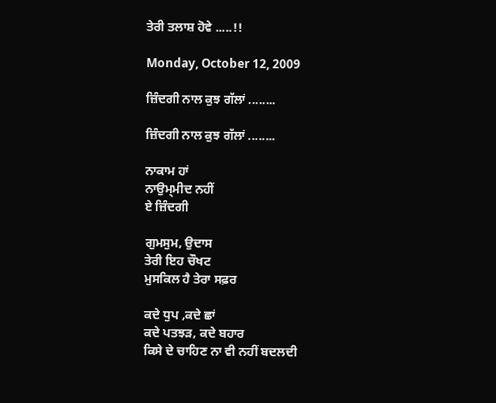ਤੇਰੀ ਤਲਾਸ਼ ਹੋਵੇ .....!!

Monday, October 12, 2009

ਜ਼ਿੰਦਗੀ ਨਾਲ ਕੁਝ ਗੱਲਾਂ ........

ਜ਼ਿੰਦਗੀ ਨਾਲ ਕੁਝ ਗੱਲਾਂ ........

ਨਾਕਾਮ ਹਾਂ
ਨਾਉਮ੍ਮੀਦ ਨਹੀਂ
ਏ ਜ਼ਿੰਦਗੀ

ਗੁਮਸੁਮ, ਉਦਾਸ
ਤੇਰੀ ਇਹ ਚੌਖਟ
ਮੁਸਕਿਲ ਹੈ ਤੇਰਾ ਸਫ਼ਰ

ਕਦੇ ਧੁਪ ,ਕਦੇ ਛਾਂ
ਕਦੇ ਪਤਝੜ, ਕਦੇ ਬਹਾਰ
ਕਿਸੇ ਦੇ ਚਾਹਿਣ ਨਾ ਵੀ ਨਹੀਂ ਬਦਲਦੀ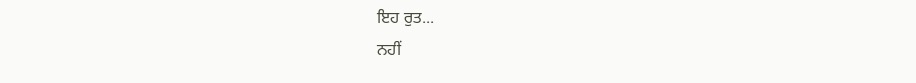ਇਹ ਰੁਤ...
ਨਹੀਂ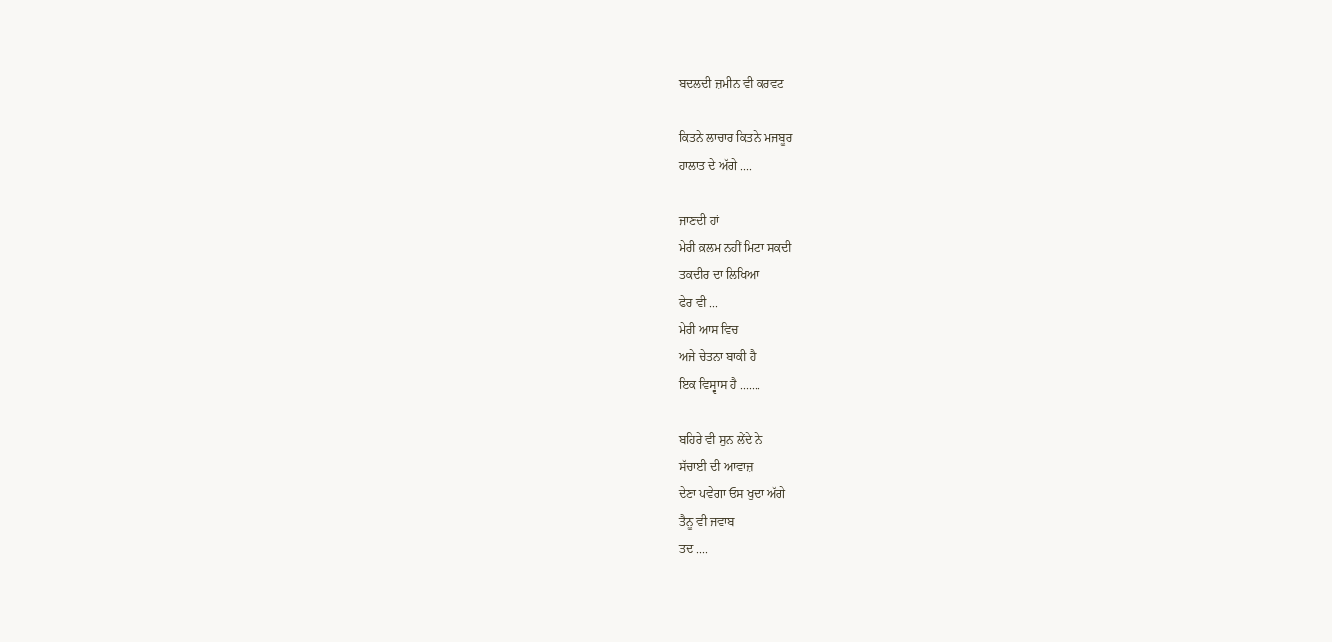ਬਦਲਦੀ ਜ਼ਮੀਨ ਵੀ ਕਰਵਟ

ਕਿਤਨੇ ਲਾਚਾਰ ਕਿਤਨੇ ਮਜਬੂਰ
ਹਾਲਾਤ ਦੇ ਅੱਗੇ ....

ਜਾਣਦੀ ਹਾਂ
ਮੇਰੀ ਕ਼ਲਮ ਨਹੀਂ ਮਿਟਾ ਸਕਦੀ
ਤਕਦੀਰ ਦਾ ਲਿਖਿਆ
ਫੇਰ ਵੀ ...
ਮੇਰੀ ਆਸ ਵਿਚ
ਅਜੇ ਚੇਤਨਾ ਬਾਕੀ ਹੈ
ਇਕ ਵਿਸ੍ਵਾਸ ਹੈ .......

ਬਹਿਰੇ ਵੀ ਸੁਨ ਲੇਂਦੇ ਨੇ
ਸੱਚਾਈ ਦੀ ਆਵਾਜ਼
ਦੇਣਾ ਪਵੇਗਾ ਓਸ ਖੁਦਾ ਅੱਗੇ
ਤੈਨੂ ਵੀ ਜਵਾਬ
ਤਦ ....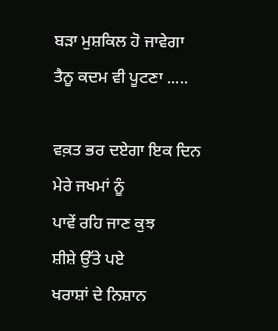ਬੜਾ ਮੁਸ਼ਕਿਲ ਹੋ ਜਾਵੇਗਾ
ਤੈਨੂ ਕਦਮ ਵੀ ਪੂਟਣਾ .....

ਵਕ਼ਤ ਭਰ ਦਏਗਾ ਇਕ ਦਿਨ
ਮੇਰੇ ਜਖਮਾਂ ਨੂੰ
ਪਾਵੇਂ ਰਹਿ ਜਾਣ ਕੁਝ
ਸ਼ੀਸ਼ੇ ਉੱਤੇ ਪਏ
ਖਰਾਸ਼ਾਂ ਦੇ ਨਿਸ਼ਾਨ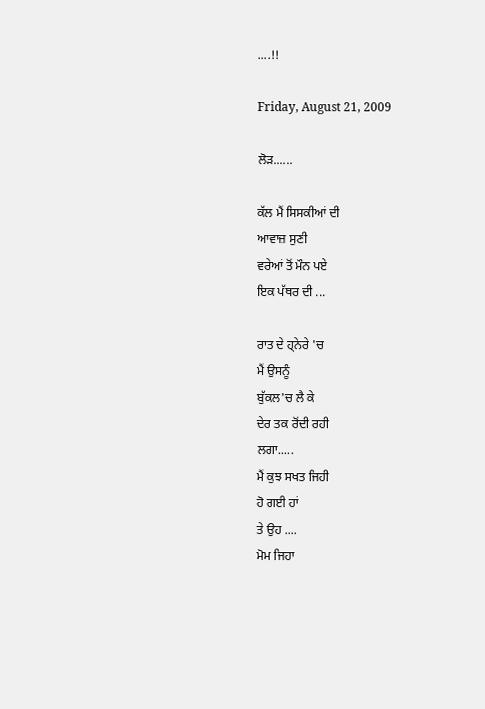....!!

Friday, August 21, 2009

ਲੋੜ......

ਕੱਲ ਮੈਂ ਸਿਸਕੀਆਂ ਦੀ
ਆਵਾਜ਼ ਸੁਣੀ
ਵਰੇਆਂ ਤੋਂ ਮੌਨ ਪਏ
ਇਕ ਪੱਥਰ ਦੀ ...

ਰਾਤ ਦੇ ਹ੍ਨੇਰੇ 'ਚ
ਮੈਂ ਉਸਨੂੰ
ਬੁੱਕਲ'ਚ ਲੈ ਕੇ
ਦੇਰ ਤਕ ਰੋਂਦੀ ਰਹੀ
ਲਗਾ.....
ਮੈਂ ਕੁਝ ਸਖਤ ਜਿਹੀ
ਹੋ ਗਈ ਹਾਂ
ਤੇ ਉਹ ....
ਮੋਮ ਜਿਹਾ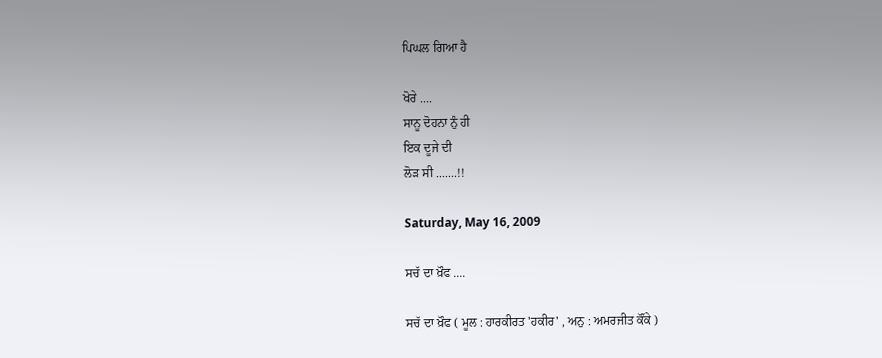ਪਿਘਲ ਗਿਆ ਹੈ

ਖੋਰੇ ....
ਸਾਨੂ ਦੋਹਨਾ ਨੁੰ ਹੀ
ਇਕ ਦੂਜੇ ਦੀ
ਲੋੜ ਸੀ .......!!

Saturday, May 16, 2009

ਸਚੱ ਦਾ ਖ਼ੌਫ ....

ਸਚੱ ਦਾ ਖ਼ੌਫ ( ਮੂਲ : ਹਾਰਕੀਰਤ 'ਹਕੀਰ' , ਅਨੁ : ਅਮਰਜੀਤ ਕੌਂਕੇ )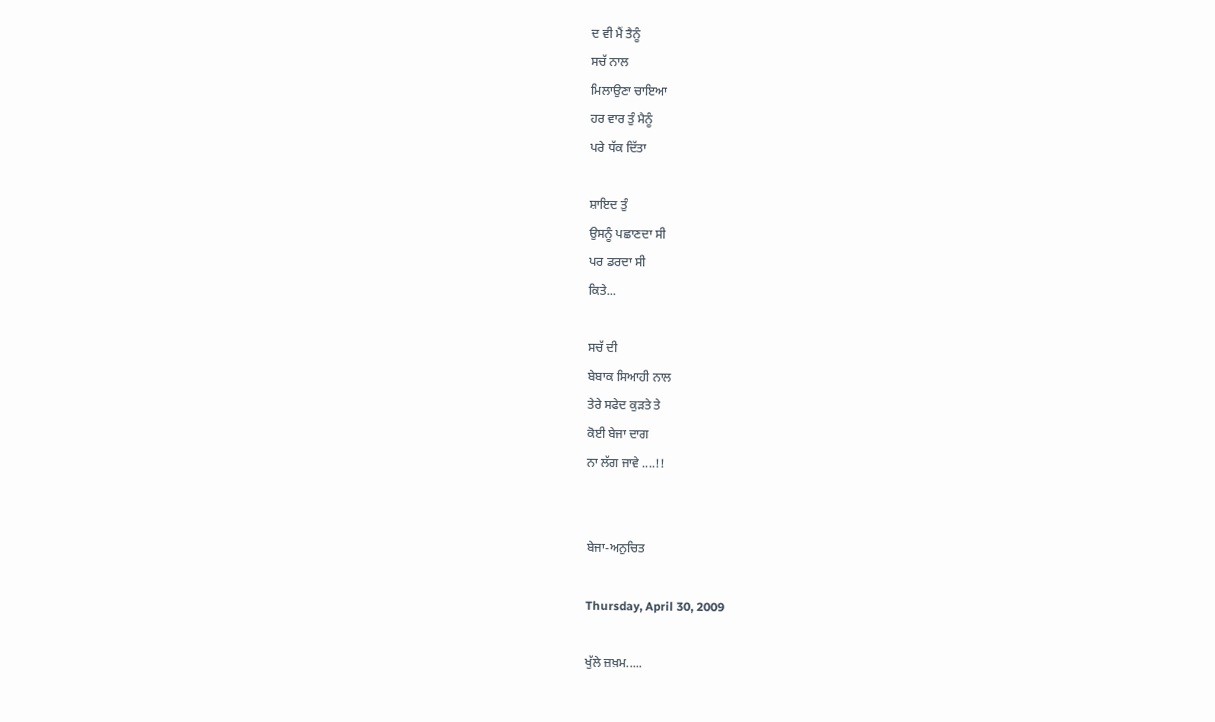ਦ ਵੀ ਮੈਂ ਤੈਨੂੰ
ਸਚੱ ਨਾਲ
ਮਿਲਾਉਣਾ ਚਾਇਆ
ਹਰ ਵਾਰ ਤੁੰ ਮੈਨੂੰ
ਪਰੇ ਧੱਕ ਦਿੱਤਾ

ਸ਼ਾਇਦ ਤੁੰ
ਉਸਨੂੰ ਪਛਾਣਦਾ ਸੀ
ਪਰ ਡਰਦਾ ਸੀ
ਕਿਤੇ...

ਸਚੱ ਦੀ
ਬੇਬਾਕ ਸਿਆਹੀ ਨਾਲ
ਤੇਰੇ ਸਫੇਦ ਕੁੜਤੇ ਤੇ
ਕੋਈ ਬੇਜਾ ਦਾਗ
ਨਾ ਲੱਗ ਜਾਵੇ ....!!


ਬੇਜਾ-ਅਨੁਚਿਤ

Thursday, April 30, 2009

ਖੁੱਲੇ ਜ਼ਖ਼ਮ.....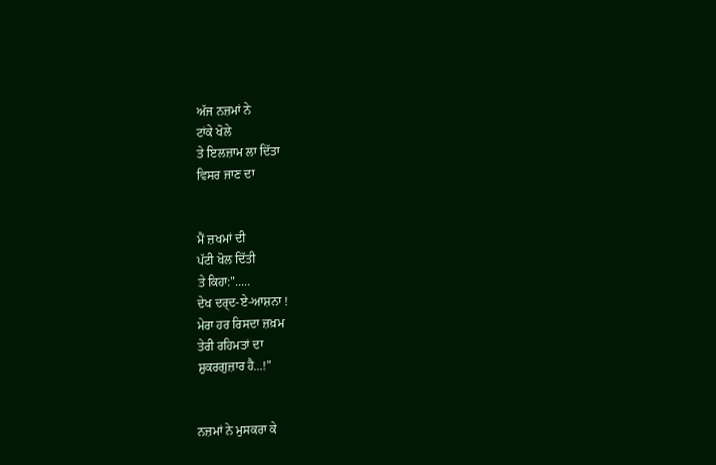ਅੱਜ ਨਜ਼ਮਾਂ ਨੇ
ਟਾਂਕੇ ਖੋਲੇ
ਤੇ ਇਲਜ਼ਾਮ ਲਾ ਦਿੱਤਾ
ਵਿਸਰ ਜਾਣ ਦਾ


ਮੈਂ ਜ਼ਖਮਾਂ ਦੀ
ਪੱਟੀ ਖੋਲ ਦਿੱਤੀ
ਤੇ ਕਿਹਾ:".....
ਦੇਖ ਦਰ੍ਦ-ਏ-ਆਸ਼ਨਾ !
ਮੇਰਾ ਹਰ ਰਿਸਦਾ ਜ਼ਖ਼ਮ
ਤੇਰੀ ਰਹਿਮਤਾਂ ਦਾ
ਸ਼ੁਕਰਗੁਜ਼ਾਰ ਹੈ...!"


ਨਜ਼ਮਾਂ ਨੇ ਮੁਸਕਰਾ ਕੇ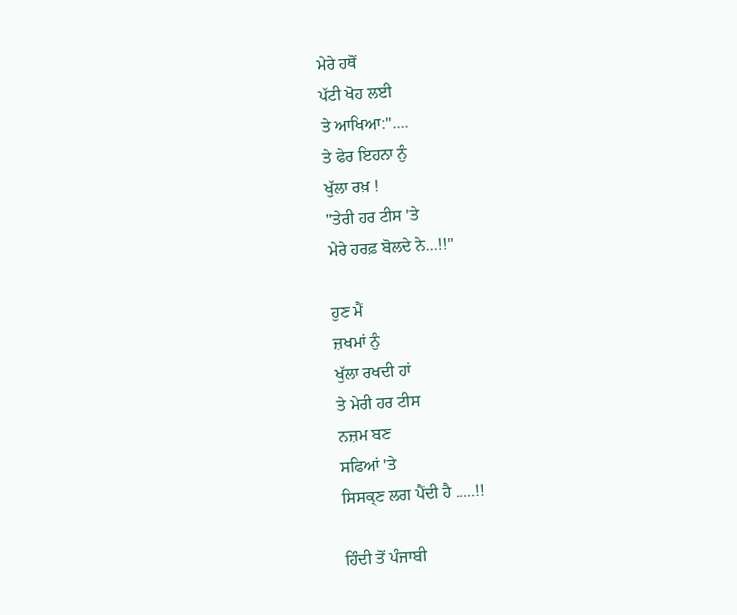ਮੇਰੇ ਹਥੋਂ
ਪੱਟੀ ਖੋਹ ਲਈ
ਤੇ ਆਖਿਆ:"....
ਤੇ ਫੇਰ ਇਹਨਾ ਨੁੰ
ਖੁੱਲਾ ਰਖ਼ !
"ਤੇਰੀ ਹਰ ਟੀਸ 'ਤੇ
ਮੇਰੇ ਹਰਫ਼ ਬੋਲਦੇ ਨੇ...!!"

ਹੁਣ ਮੈਂ
ਜ਼ਖਮਾਂ ਨੁੰ
ਖੁੱਲਾ ਰਖਦੀ ਹਾਂ
ਤੇ ਮੇਰੀ ਹਰ ਟੀਸ
ਨਜ਼ਮ ਬਣ
ਸਫਿਆਂ 'ਤੇ
ਸਿਸਕ੍ਣ ਲਗ ਪੈਂਦੀ ਹੈ .....!!

ਹਿੰਦੀ ਤੋਂ ਪੰਜਾਬੀ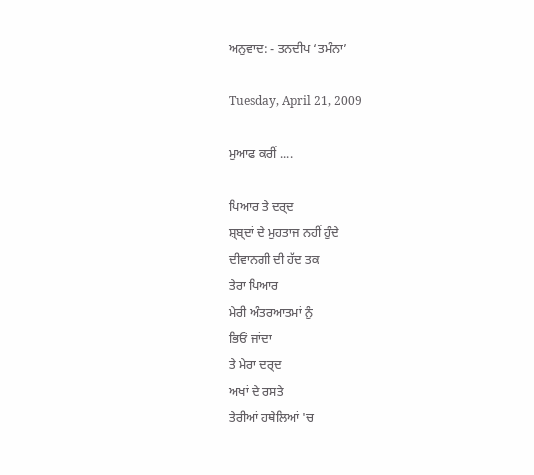ਅਨੁਵਾਦ: - ਤਨਦੀਪ ‘ਤਮੰਨਾ’

Tuesday, April 21, 2009

ਮੁਆਫ ਕਰੀਂ ....

ਪਿਆਰ ਤੇ ਦਰ੍ਦ
ਸ਼੍ਬ੍ਦਾਂ ਦੇ ਮੁਹਤਾਜ ਨਹੀਂ ਹੁੰਦੇ
ਦੀਵਾਨਗੀ ਦੀ ਹੱਦ ਤਕ
ਤੇਰਾ ਪਿਆਰ
ਮੇਰੀ ਅੰਤਰਆਤਮਾਂ ਨੁੰ
ਭਿਓਂ ਜਾਂਦਾ
ਤੇ ਮੇਰਾ ਦਰ੍ਦ
ਅਖਾਂ ਦੇ ਰਸਤੇ
ਤੇਰੀਆਂ ਹਥੇਲਿਆਂ 'ਚ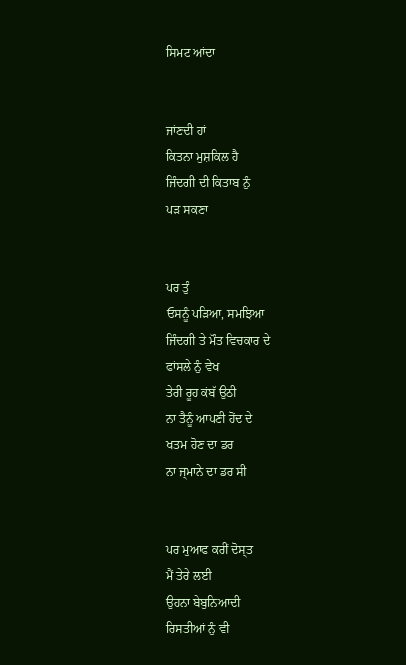ਸਿਮਟ ਆਂਦਾ


ਜਾਂਣਦੀ ਹਾਂ
ਕਿਤਨਾ ਮੁਸ਼ਕਿਲ ਹੈ
ਜਿੰਦਗੀ ਦੀ ਕਿਤਾਬ ਨੁੰ
ਪੜ ਸਕਣਾ


ਪਰ ਤੁੰ
ਓਸਨੂੰ ਪੜਿਆ, ਸਮਝਿਆ
ਜਿੰਦਗੀ ਤੇ ਮੌਤ ਵਿਚਕਾਰ ਦੇ
ਫਾਂਸਲੇ ਨੁੰ ਵੇਖ
ਤੇਰੀ ਰੂਹ ਕਂਬੱ ਉਠੀ
ਨਾ ਤੈਨੂੰ ਆਪਣੀ ਹੋਂਦ ਦੇ
ਖਤਮ ਹੋਣ ਦਾ ਡਰ
ਨਾ ਜ੍ਮਾਨੇ ਦਾ ਡਰ ਸੀ


ਪਰ ਮੁਆਫ ਕਰੀਂ ਦੋਸ੍ਤ
ਮੈਂ ਤੇਰੇ ਲਈ
ਉਹਨਾ ਬੇਬੁਨਿਆਦੀ
ਰਿਸਤੀਆਂ ਨੁੰ ਵੀ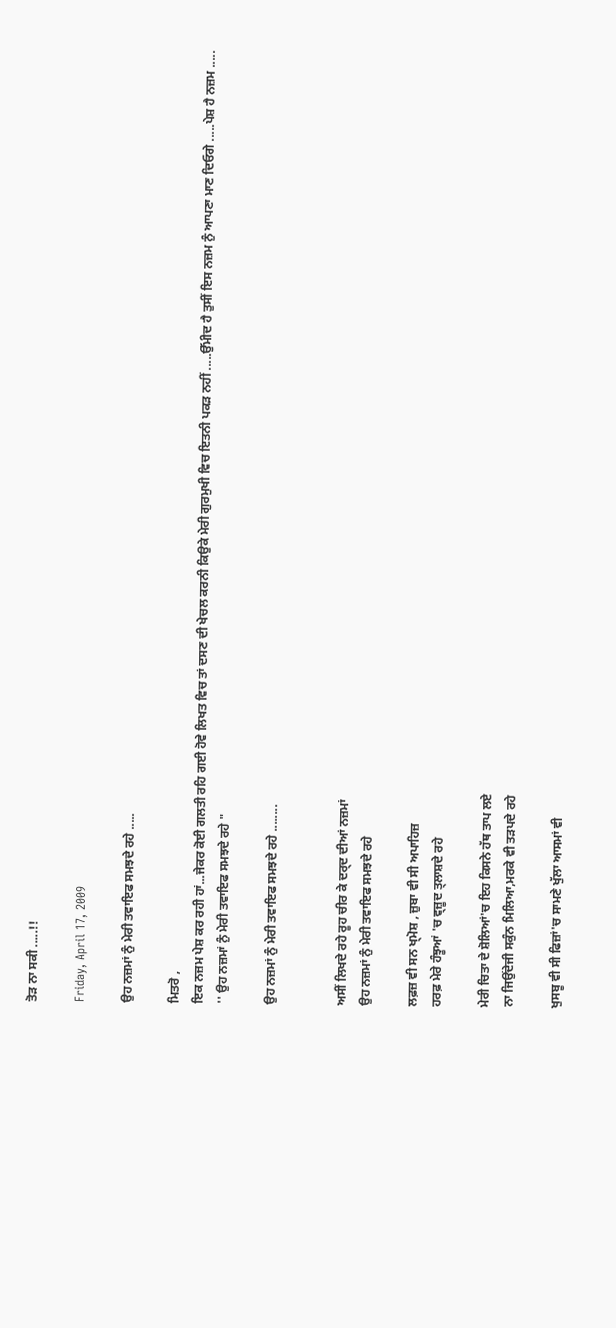ਤੋਡ਼ ਨਾ ਸਕੀ .....!!

Friday, April 17, 2009

ਉਹ ਨਜ਼ਮਾਂ ਨੁੰ ਮੇਰੀ ਤਵਾਇਫ ਸਮਝਦੇ ਰਹੇ .....

ਮਿਤਰੋ ,
ਇਕ ਨਜ਼ਮ ਪੇਸ਼ ਕਰ ਰਹੀ ਹਾਂ...ਜੇਕਰ ਕੋਈ ਗਲਤੀ ਰਹਿ ਗਈ ਹੋਵੇ ਲਿਖਤ ਵਿਚ ਤਾਂ ਦਸਣ ਦੀ ਖੇਚਲ ਕਰਨੀ ਕਿਉਕੇ ਮੇਰੀ ਗੁਰਮੁਖੀ ਵਿਚ ਇਤਨੀ ਪਕੜ ਨਹੀਂ .....ਉੱਮੀਦ ਹੈ ਤੁਸੀਂ ਇਸ ਨਜ਼ਮ ਨੁੰ ਆਪਣਾ ਮਾਣ ਦਿਓਗੇ .....ਪੇਸ਼ ਹੈ ਨਜ਼ਮ ..... '' ਉਹ ਨਜ਼ਮਾਂ ਨੁੰ ਮੇਰੀ ਤਵਾਇਫ ਸਮਝਦੇ ਰਹੇ "

ਉਹ ਨਜ਼ਮਾਂ ਨੁੰ ਮੇਰੀ ਤਵਾਇਫ ਸਮਝਦੇ ਰਹੇ ........


ਅਸੀਂ ਲਿਖਦੇ ਰਹੇ ਰੂਹ ਚੀਰ ਕੇ ਦਰ੍ਦ ਦੀਆਂ ਨਜ਼ਮਾਂ
ਉਹ ਨਜ਼ਮਾਂ ਨੁੰ ਮੇਰੀ ਤਵਾਇਫ ਸਮਝਦੇ ਰਹੇ

ਲਫ਼ਜ਼ ਵੀ ਸਨ ਖ੍ਮੋਸ਼ , ਜ਼ੁਬਾ ਵੀ ਸੀ ਅਪਾਹਿਜ਼
ਹਰਫ਼ ਮੇਰੇ ਹੰਝੂਆਂ 'ਚ ਵ੍ਜ਼ੂਦ ਤ੍ਲਾਸ਼ਦੇ ਰਹੇ

ਮੇਰੀ ਚਿਤਾ ਦੇ ਸ਼ੋਲਿਆਂ'ਚ ਇਹ ਕਿਸਨੇ ਹੱਥ ਤਾਪ ਲਏ
ਨਾ ਜਿਉਂਦੇਜੀ ਸਕੁੰਨ ਮਿਲਿਆ,ਮਰਕੇ ਵੀ ਤੜਪਦੇ ਰਹੇ

ਖੁਸਬੂ ਵੀ ਸੀ ਫਿਜ਼ਾਂ'ਚ ਸਾਮਣੇ ਖੁੱਲਾ ਆਸਮਾਂ ਵੀ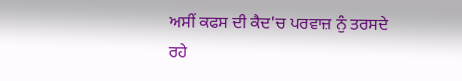ਅਸੀਂ ਕਫਸ ਦੀ ਕੈਦ'ਚ ਪਰਵਾਜ਼ ਨੁੰ ਤਰਸਦੇ ਰਹੇ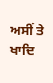ਅਸੀਂ ਤੇ ਖਾਦਿ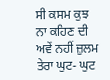ਸੀ ਕਸਮ ਕੁਝ ਨਾ ਕਹਿਣ ਦੀ
ਅਵੇਂ ਨਹੀਂ ਜ਼ੁਲਮ ਤੇਰਾ ਘੁਟ- ਘੁਟ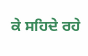ਕੇ ਸਹਿਦੇ ਰਹੇ